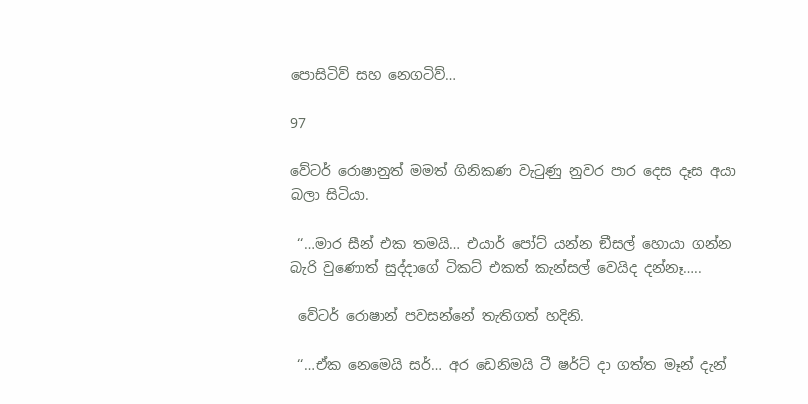පොසිටිව් සහ නෙගටිව්…

97

වේටර් රොෂානුත් මමත් ගිනිකණ වැටුණු නුවර පාර දෙස දෑස අයා බලා සිටියා.

 ‘‘…මාර සීන් එක තමයි… එයාර් පෝට් යන්න ඞීසල් හොයා ගන්න බැරි වුණොත් සුද්දාගේ ටිකට් එකත් කැන්සල් වෙයිද දන්නෑ…..

 වේටර් රොෂාන් පවසන්නේ තැතිගත් හදිනි.

 ‘‘…ඒක නෙමෙයි සර්… අර ඩෙනිමයි ටී ෂර්ට් දා ගත්ත මෑන් දැන්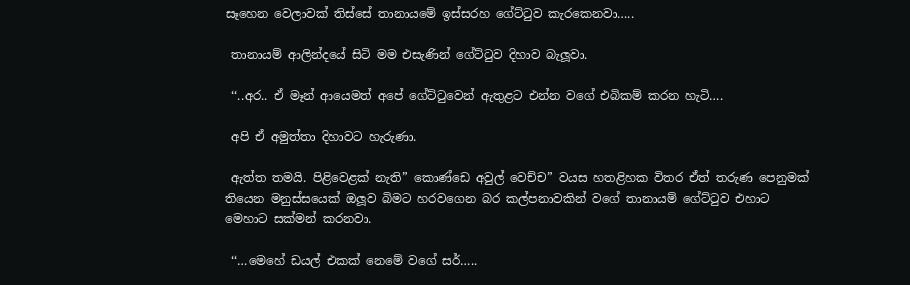සෑහෙන වෙලාවක් තිස්සේ තානායමේ ඉස්සරහ ගේට්ටුව කැරකෙනවා…..

 තානායම් ආලින්දයේ සිටි මම එසැණින් ගේට්ටුව දිහාව බැලූවා.

 ‘‘..අර.. ඒ මෑන් ආයෙමත් අපේ ගේට්ටුවෙන් ඇතුළට එන්න වගේ එබිකම් කරන හැටි….

 අපි ඒ අමුත්තා දිහාවට හැරුණා.

 ඇත්ත තමයි. පිළිවෙළක් නැති” කොණ්ඩෙ අවුල් වෙච්ච” වයස හතළිහක විතර ඒත් තරුණ පෙනුමක් තියෙන මනුස්සයෙක් ඔලූව බිමට හරවගෙන බර කල්පනාවකින් වගේ තානායම් ගේට්ටුව එහාට මෙහාට සක්මන් කරනවා.

 ‘‘…මෙහේ ඩයල් එකක් නෙමේ වගේ සර්…..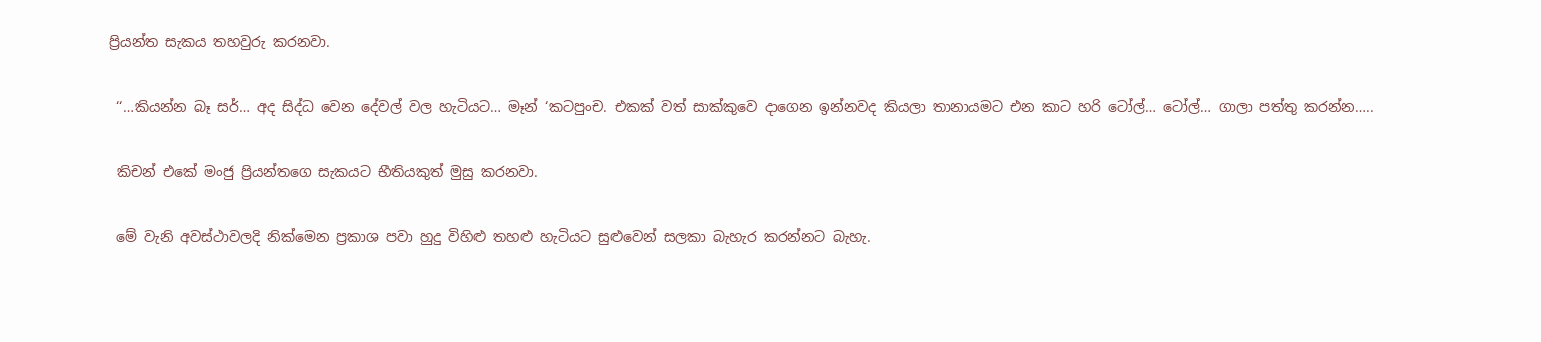ප්‍රියන්ත සැකය තහවුරු කරනවා.

 ‘‘…කියන්න බෑ සර්… අද සිද්ධ වෙන දේවල් වල හැටියට… මෑන් ‘කටපුංච. එකක් වත් සාක්කුවෙ දාගෙන ඉන්නවද කියලා තානායමට එන කාට හරි ටෝල්… ටෝල්… ගාලා පත්තු කරන්න…..

 කිචන් එකේ මංජු ප්‍රියන්තගෙ සැකයට භීතියකුත් මුසු කරනවා.

 මේ වැනි අවස්ථාවලදි නික්මෙන ප්‍රකාශ පවා හුදු විහිළු තහළු හැටියට සුළුවෙන් සලකා බැහැර කරන්නට බැහැ.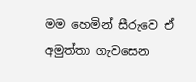මම හෙමින් සීරුවෙ ඒ අමුත්තා ගැවසෙන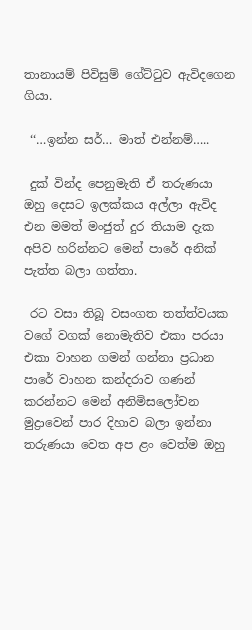තානායම් පිවිසුම් ගේට්ටුව ඇවිදගෙන ගියා.

 ‘‘…ඉන්න සර්… මාත් එන්නම්…..

 දුක් වින්ද පෙනුමැති ඒ තරුණයා ඔහු දෙසට ඉලක්කය අල්ලා ඇවිද එන මමත් මංජුත් දුර තියාම දැක අපිව හරින්නට මෙන් පාරේ අනික් පැත්ත බලා ගත්තා.

 රට වසා තිබූ වසංගත තත්ත්වයක වගේ වගක් නොමැතිව එකා පරයා එකා වාහන ගමන් ගන්නා ප්‍රධාන පාරේ වාහන කන්දරාව ගණන් කරන්නට මෙන් අනිමිසලෝචන මුද්‍රාවෙන් පාර දිහාව බලා ඉන්නා තරුණයා වෙත අප ළං වෙත්ම ඔහු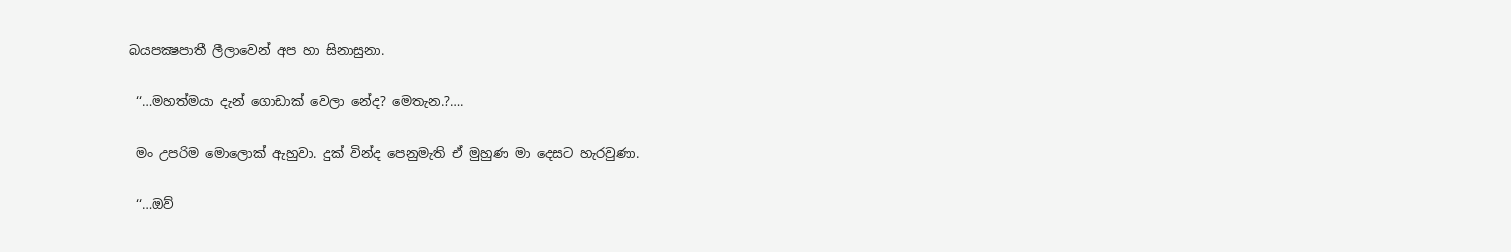බයපක්‍ෂපාතී ලීලාවෙන් අප හා සිනාසුනා.

 ‘‘…මහත්මයා දැන් ගොඩාක් වෙලා නේද? මෙතැන.?….

 මං උපරිම මොලොක් ඇහුවා. දුක් වින්ද පෙනුමැති ඒ මුහුණ මා දෙසට හැරවුණා.

 ‘‘…ඔව්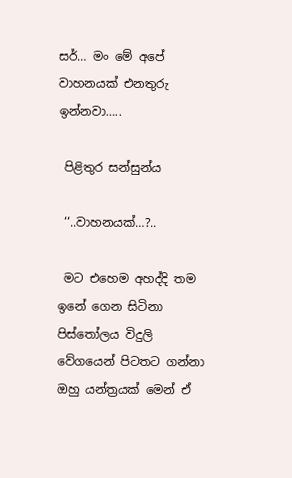සර්… මං මේ අපේ වාහනයක් එනතුරු ඉන්නවා…..

 පිළිතුර සන්සුන්ය

 ‘‘..වාහනයක්…?..

 මට එහෙම අහද්දි තම ඉනේ ගෙන සිටිනා පිස්තෝලය විදුලි වේගයෙන් පිටතට ගන්නා ඔහු යන්ත්‍රයක් මෙන් ඒ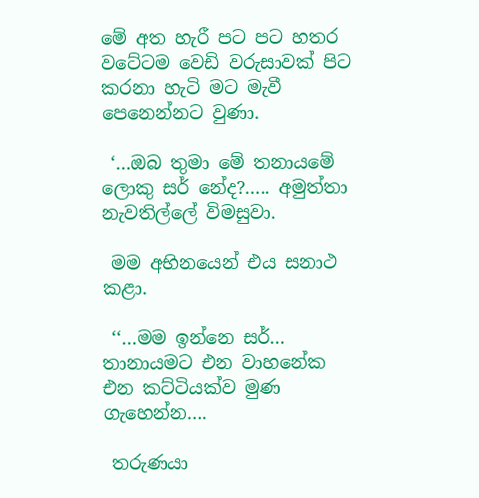මේ අත හැරී පට පට හතර වටේටම වෙඩි වරුසාවක් පිට කරනා හැටි මට මැවී පෙනෙන්නට වුණා.

 ‘…ඔබ තුමා මේ තනායමේ ලොකු සර් නේද?….. අමුත්තා නැවතිල්ලේ විමසුවා.

 මම අභිනයෙන් එය සනාථ කළා.

 ‘‘…මම ඉන්නෙ සර්… තානායමට එන වාහනේක එන කට්ටියක්ව මුණ ගැහෙන්න….

 තරුණයා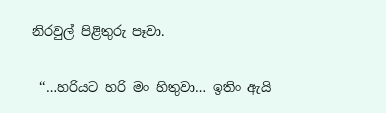නිරවුල් පිළිතුරු පෑවා.

 ‘‘…හරියට හරි මං හිතුවා… ඉතිං ඇයි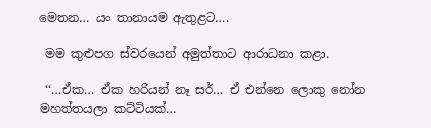මෙතන… යං තානායම ඇතුළට….

 මම කුළුපග ස්වරයෙන් අමුත්තාට ආරාධනා කළා.

 ‘‘…ඒක… ඒක හරියන් නෑ සර්… ඒ එන්නෙ ලොකු නෝන මහත්තයලා කට්ටියක්…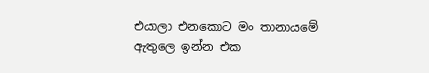එයාලා එනකොට මං තානායමේ ඇතුලෙ ඉන්න එක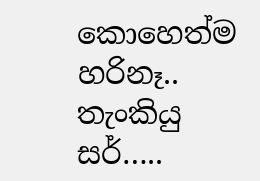කොහෙත්ම හරිනෑ.. තැංකියු සර්…..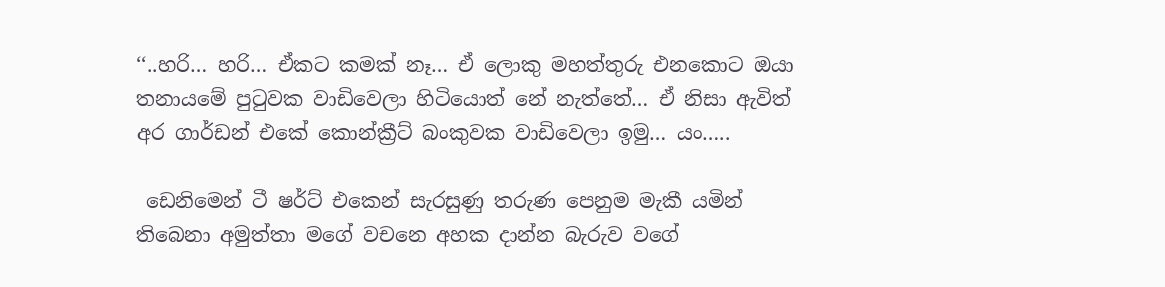‘‘..හරි… හරි… ඒකට කමක් නෑ… ඒ ලොකු මහත්තුරු එනකොට ඔයා තනායමේ පුටුවක වාඩිවෙලා හිටියොත් නේ නැත්තේ… ඒ නිසා ඇවිත් අර ගාර්ඩන් එකේ කොන්ක්‍රීට් බංකුවක වාඩිවෙලා ඉමු… යං…..

 ඩෙනිමෙන් ටී ෂර්ට් එකෙන් සැරසුණු තරුණ පෙනුම මැකී යමින් තිබෙනා අමුත්තා මගේ වචනෙ අහක දාන්න බැරුව වගේ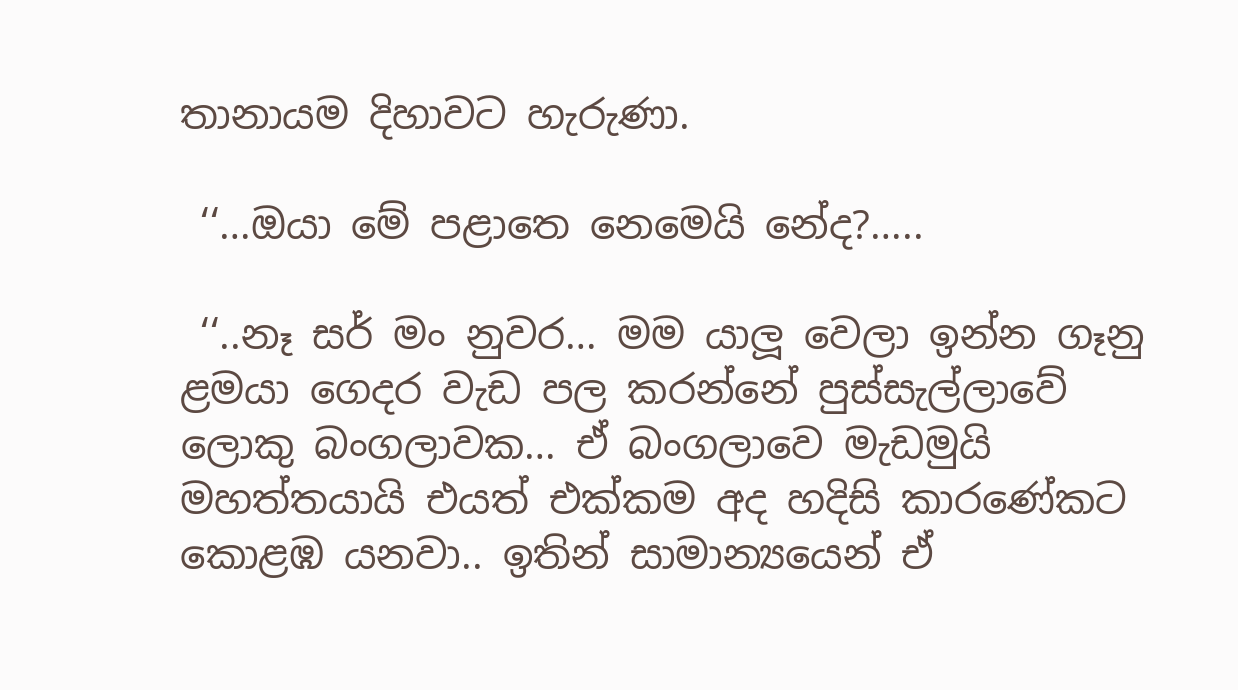තානායම දිහාවට හැරුණා.

 ‘‘…ඔයා මේ පළාතෙ නෙමෙයි නේද?…..

 ‘‘..නෑ සර් මං නුවර… මම යාලූ වෙලා ඉන්න ගෑනු ළමයා ගෙදර වැඩ පල කරන්නේ පුස්සැල්ලාවේ ලොකු බංගලාවක… ඒ බංගලාවෙ මැඩමුයි මහත්තයායි එයත් එක්කම අද හදිසි කාරණේකට කොළඹ යනවා.. ඉතින් සාමාන්‍යයෙන් ඒ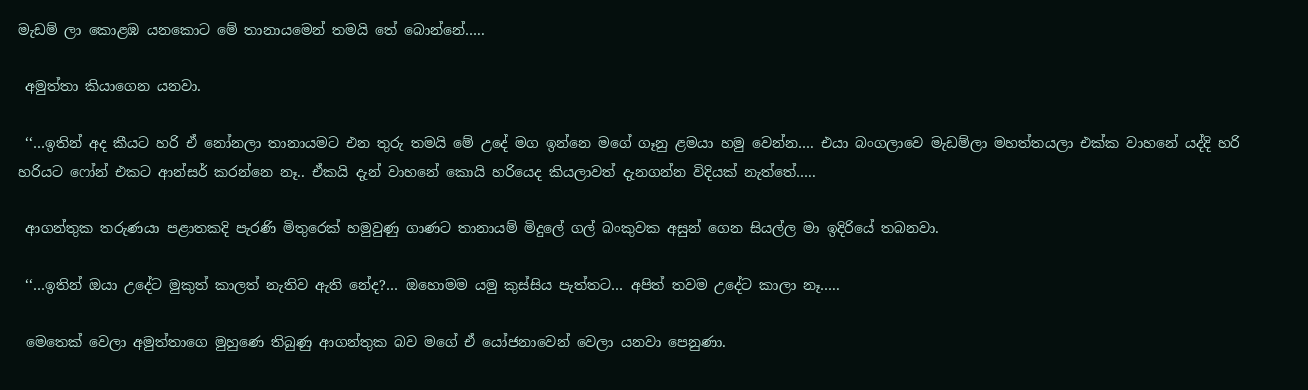මැඩම් ලා කොළඹ යනකොට මේ තානායමෙන් තමයි තේ බොන්නේ…..

 අමුත්තා කියාගෙන යනවා.

 ‘‘…ඉතින් අද කීයට හරි ඒ නෝනලා තානායමට එන තුරු තමයි මේ උදේ මග ඉන්නෙ මගේ ගෑනු ළමයා හමු වෙන්න…. එයා බංගලාවෙ මැඩම්ලා මහත්තයලා එක්ක වාහනේ යද්දි හරි හරියට ෆෝන් එකට ආන්සර් කරන්නෙ නෑ.. ඒකයි දැන් වාහනේ කොයි හරියෙද කියලාවත් දැනගන්න විදියක් නැත්තේ…..

 ආගන්තුක තරුණයා පළාතකදි පැරණි මිතුරෙක් හමුවුණු ගාණට තානායම් මිදුලේ ගල් බංකුවක අසුන් ගෙන සියල්ල මා ඉදිරියේ තබනවා.

 ‘‘…ඉතින් ඔයා උදේට මුකුත් කාලත් නැතිව ඇති නේද?… ඔහොමම යමු කුස්සිය පැත්තට… අපිත් තවම උදේට කාලා නෑ…..

 මෙතෙක් වෙලා අමුත්තාගෙ මුහුණෙ තිබුණු ආගන්තුක බව මගේ ඒ යෝජනාවෙන් වෙලා යනවා පෙනුණා.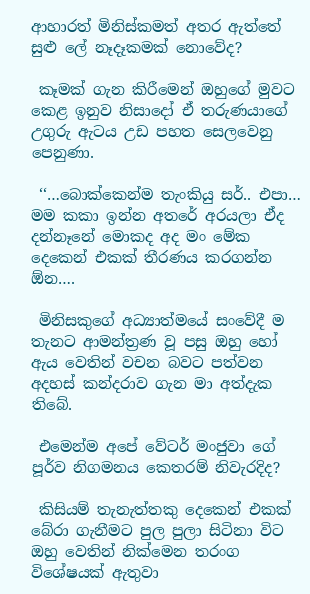ආහාරත් මිනිස්කමත් අතර ඇත්තේ සුළු ලේ නෑදෑකමක් නොවේද?

 කෑමක් ගැන කිරීමෙන් ඔහුගේ මුවට කෙළ ඉනුව නිසාදෝ ඒ තරුණයාගේ උගුරු ඇටය උඩ පහත සෙලවෙනු පෙනුණා.

 ‘‘…බොක්කෙන්ම තැංකියු සර්.. එපා… මම කකා ඉන්න අතරේ අරයලා ඒද දන්නෑනේ මොකද අද මං මේක දෙකෙන් එකක් තීරණය කරගන්න ඕන….

 මිනිසකුගේ අධ්‍යාත්මයේ සංවේදී ම තැනට ආමන්ත්‍රණ වූ පසු ඔහු හෝ ඇය වෙතින් වචන බවට පත්වන අදහස් කන්දරාව ගැන මා අත්දැක තිබේ.

 එමෙන්ම අපේ වේටර් මංජුවා ගේ පූර්ව නිගමනය කෙතරම් නිවැරදිද?

 කිසියම් තැනැත්තකු දෙකෙන් එකක් බේරා ගැනීමට පුල පුලා සිටිනා විට ඔහු වෙතින් නික්මෙන තරංග විශේෂයක් ඇතුවා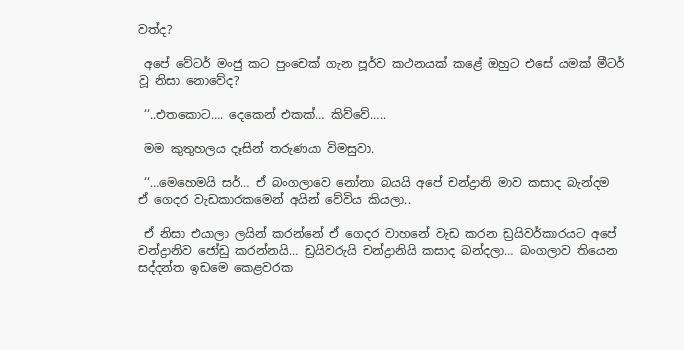වත්ද?

 අපේ වේටර් මංජු කට පුංචෙක් ගැන පූර්ව කථනයක් කළේ ඔහුට එසේ යමක් මීටර් වූ නිසා නොවේද?

 ‘‘..එතකොට…. දෙකෙන් එකක්… කිව්වේ…..

 මම කුතුහලය දෑසින් තරුණයා විමසුවා.

 ‘‘…මෙහෙමයි සර්… ඒ බංගලාවෙ නෝනා බයයි අපේ චන්ද්‍රානි මාව කසාද බැන්දම ඒ ගෙදර වැඩකාරකමෙන් අයින් වේවිය කියලා..

 ඒ නිසා එයාලා ලයින් කරන්නේ ඒ ගෙදර වාහනේ වැඩ කරන ඩ්‍රයිවර්කාරයට අපේ චන්ද්‍රානිව ජෝඩු කරන්නයි… ඩ්‍රයිවරුයි චන්ද්‍රානියි කසාද බන්දලා… බංගලාව තියෙන සද්දන්ත ඉඩමෙ කෙළවරක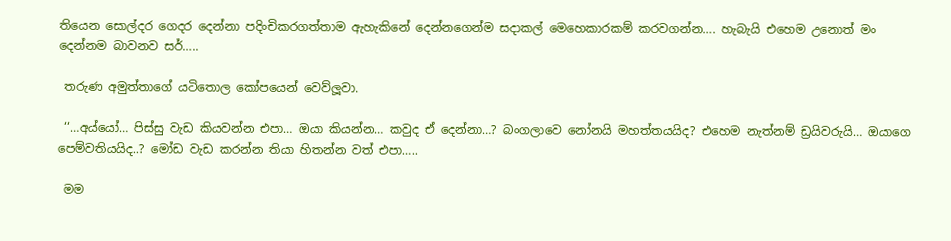තියෙන සොල්දර ගෙදර දෙන්නා පදිංචිකරගත්තාම ඇහැකිනේ දෙන්නගෙන්ම සදාකල් මෙහෙකාරකම් කරවගන්න…. හැබැයි එහෙම උනොත් මං දෙන්නම බාවනව සර්…..

 තරුණ අමුත්තාගේ යටිතොල කෝපයෙන් වෙව්ලූවා.

 ‘‘…අය්යෝ… පිස්සු වැඩ කියවන්න එපා… ඔයා කියන්න… කවුද ඒ දෙන්නා…? බංගලාවෙ නෝනයි මහත්තයයිද? එහෙම නැත්නම් ඩ්‍රයිවරුයි… ඔයාගෙ පෙම්වතියයිද..? මෝඩ වැඩ කරන්න තියා හිතන්න වත් එපා…..

 මම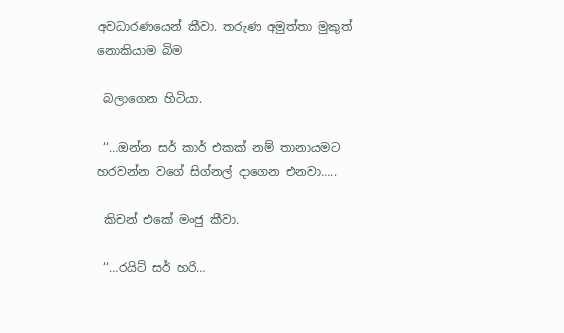අවධාරණයෙන් කීවා. තරුණ අමුත්තා මුකුත් නොකියාම බිම

 බලාගෙන හිටියා.

 ‘‘…ඔන්න සර් කාර් එකක් නම් තානායමට හරවන්න වගේ සිග්නල් දාගෙන එනවා…..

 කිචන් එකේ මංජු කීවා.

 ‘‘…රයිට් සර් හරි…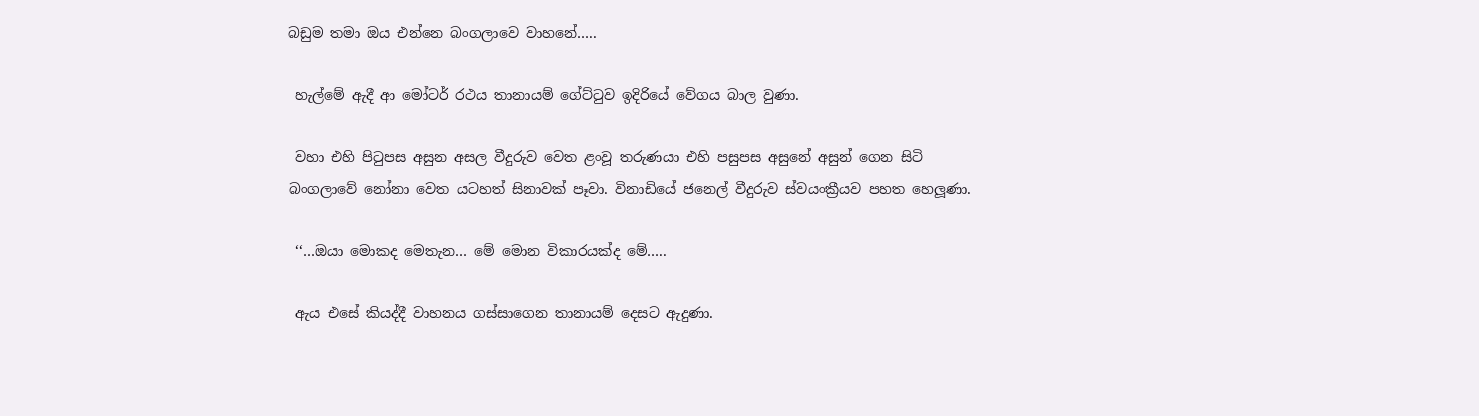බඩුම තමා ඔය එන්නෙ බංගලාවෙ වාහනේ…..

 හැල්මේ ඇදී ආ මෝටර් රථය තානායම් ගේට්ටුව ඉදිරියේ වේගය බාල වුණා.

 වහා එහි පිටුපස අසුන අසල වීදුරුව වෙත ළංවූ තරුණයා එහි පසුපස අසුනේ අසුන් ගෙන සිටි බංගලාවේ නෝනා වෙත යටහත් සිනාවක් පෑවා. විනාඩියේ ජනෙල් වීදුරුව ස්වයංක්‍රීයව පහත හෙලූණා.

 ‘‘…ඔයා මොකද මෙතැන… මේ මොන විකාරයක්ද මේ…..

 ඇය එසේ කියද්දී වාහනය ගස්සාගෙන තානායම් දෙසට ඇදුණා.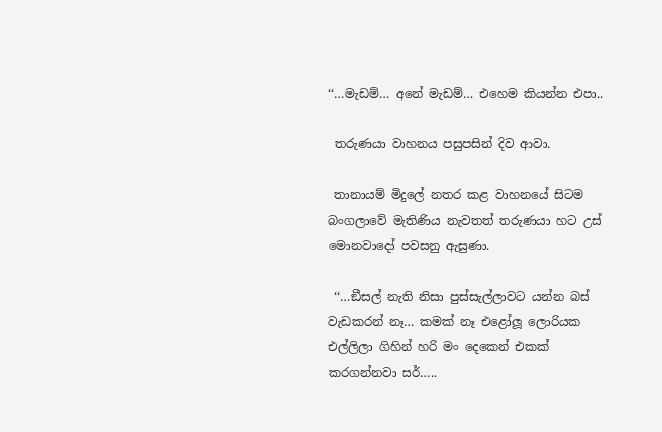‘‘…මැඩම්… අනේ මැඩම්… එහෙම කියන්න එපා..

 තරුණයා වාහනය පසුපසින් දිව ආවා.

 තානායම් මිදුලේ නතර කළ වාහනයේ සිටම බංගලාවේ මැතිණිය නැවතත් තරුණයා හට උස් මොනවාදෝ පවසනු ඇසුණා.

 ‘‘…ඞීසල් නැති නිසා පුස්සැල්ලාවට යන්න බස් වැඩකරන් නෑ… කමක් නෑ එළෝලූ ලොරියක එල්ලිලා ගිහින් හරි මං දෙකෙන් එකක් කරගන්නවා සර්…..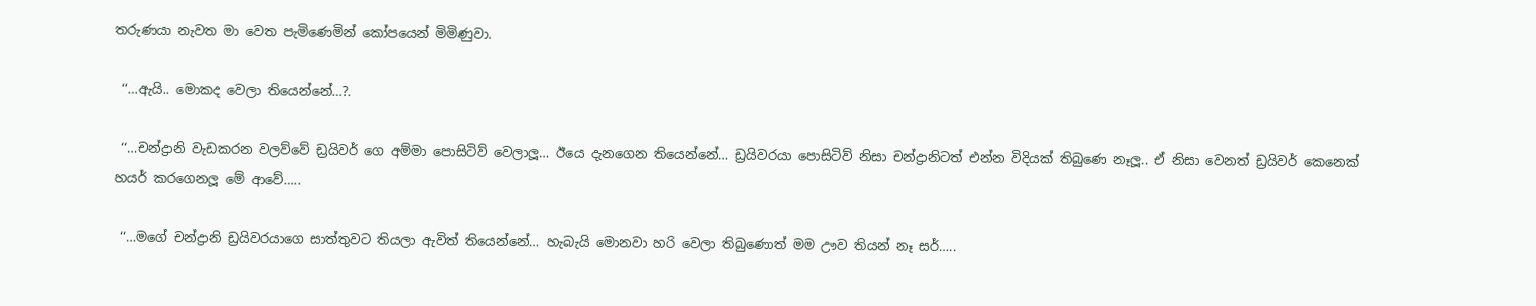තරුණයා නැවත මා වෙත පැමිණෙමින් කෝපයෙන් මිමිණුවා.

 ‘‘…ඇයි.. මොකද වෙලා තියෙන්නේ…?.

 ‘‘…චන්ද්‍රානි වැඩකරන වලව්වේ ඩ්‍රයිවර් ගෙ අම්මා පොසිටිව් වෙලාලූ… ඊයෙ දැනගෙන තියෙන්නේ… ඩ්‍රයිවරයා පොසිටිව් නිසා චන්ද්‍රානිටත් එන්න විදියක් තිබුණෙ නෑලූ.. ඒ නිසා වෙනත් ඩ්‍රයිවර් කෙනෙක් හයර් කරගෙනලූ මේ ආවේ…..

 ‘‘…මගේ චන්ද්‍රානි ඩ්‍රයිවරයාගෙ සාත්තුවට තියලා ඇවිත් තියෙන්නේ… හැබැයි මොනවා හරි වෙලා තිබුණොත් මම ඌව තියන් නෑ සර්…..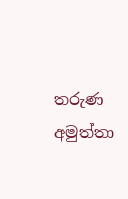තරුණ අමුත්තා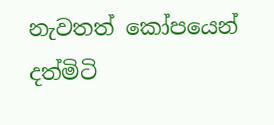නැවතත් කෝපයෙන් දත්මිටි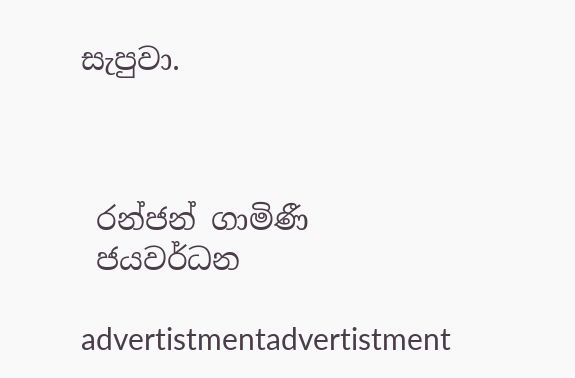සැපුවා.



 රන්ජන් ගාමිණී
 ජයවර්ධන

advertistmentadvertistment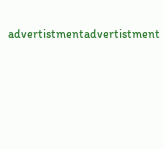advertistmentadvertistment